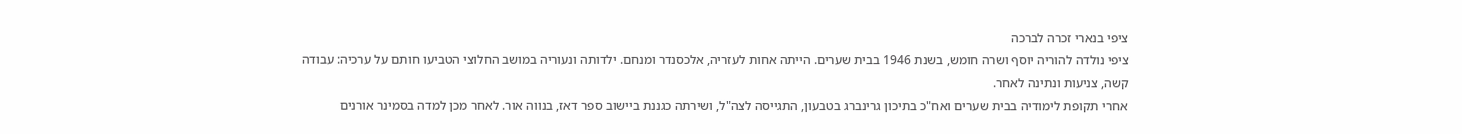ציפי בנארי זכרה לברכה
ציפי נולדה להוריה יוסף ושרה חומש, בשנת 1946 בבית שערים. הייתה אחות לעזריה, אלכסנדר ומנחם. ילדותה ונעוריה במושב החלוצי הטביעו חותם על ערכיה: עבודה קשה, צניעות ונתינה לאחר.
אחרי תקופת לימודיה בבית שערים ואח"כ בתיכון גרינברג בטבעון, התגייסה לצה"ל, ושירתה כגננת ביישוב ספר דאז, בנווה אור. לאחר מכן למדה בסמינר אורנים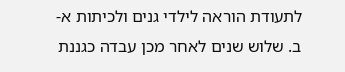לתעודת הוראה לילדי גנים ולכיתות א-ב. שלוש שנים לאחר מכן עבדה כגננת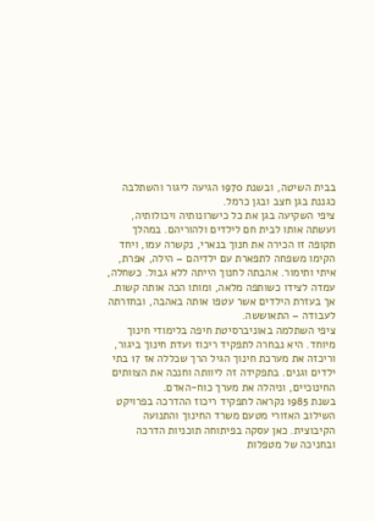בבית השיטה, ובשנת 1970 הגיעה ליגור והשתלבה כגננת בגן חצב ובגן כרמל.
ציפי השקיעה בגן את כל כישרונותיה ויכולותיה, ועשתה אותו לבית חם לילדים ולהוריהם. במהלך תקופה זו הכירה את חנוך בנארי, נקשרה עמו, ויחד הקימו משפחה לתפארת עם ילדיהם – הילה, אפרת, איתי ותימור. אהבתה לחנוך הייתה ללא גבול. כשחלה, עמדה לצידו כשותפה מלאה, ומותו הכה אותה קשות. אך בעזרת הילדים אשר עטפו אותה באהבה, ובחזרתה לעבודה – התאוששה.
ציפי השתלמה באוניברסיטת חיפה בלימודי חינוך מיוחד. היא נבחרה לתפקיד ריכוז ועדת חינוך ביגור, וריכזה את מערכת חינוך הגיל הרך שכללה אז 17 בתי ילדים וגנים. בתפקידה זה ליוותה וחנכה את הצוותים החינוכיים, וניהלה את מערך כוח-האדם.
בשנת 1985 נקראה לתפקיד ריכוז ההדרכה בפרויקט השילוב האזורי מטעם משרד החינוך והתנועה הקיבוצית. כאן עסקה בפיתוחה תוכניות הדרכה ובחניכה של מטפלות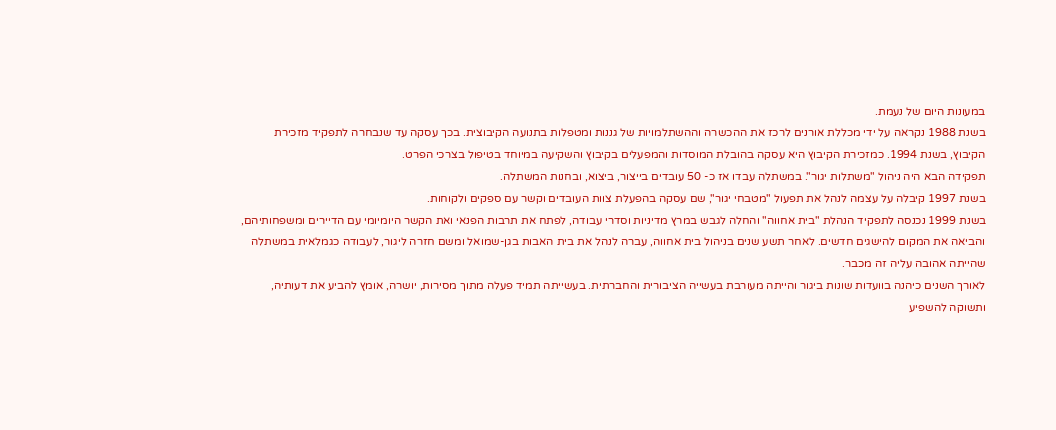במעונות היום של נעמת.
בשנת 1988 נקראה על ידי מכללת אורנים לרכז את ההכשרה וההשתלמויות של גננות ומטפלות בתנועה הקיבוצית. בכך עסקה עד שנבחרה לתפקיד מזכירת הקיבוץ, בשנת 1994. כמזכירת הקיבוץ היא עסקה בהובלת המוסדות והמפעלים בקיבוץ והשקיעה במיוחד בטיפול בצרכי הפרט.
תפקידה הבא היה ניהול "משתלות יגור". במשתלה עבדו אז כ- 50 עובדים בייצור, ביצוא, ובחנות המשתלה.
בשנת 1997 קיבלה על עצמה לנהל את תפעול "מטבחי יגור", שם עסקה בהפעלת צוות העובדים וקשר עם ספקים ולקוחות.
בשנת 1999 נכנסה לתפקיד הנהלת "בית אחווה" והחלה לגבש במרץ מדיניות וסדרי עבודה, לפתח את תרבות הפנאי ואת הקשר היומיומי עם הדיירים ומשפחותיהם, והביאה את המקום להישגים חדשים. לאחר תשע שנים בניהול בית אחווה, עברה לנהל את בית האבות בגן-שמואל ומשם חזרה ליגור, לעבודה כגמלאית במשתלה שהייתה אהובה עליה זה מכבר.
לאורך השנים כיהנה בוועדות שונות ביגור והייתה מעורבת בעשייה הציבורית והחברתית. בעשייתה תמיד פעלה מתוך מסירות, יושרה, אומץ להביע את דעותיה, ותשוקה להשפיע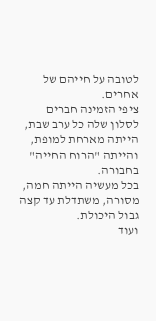לטובה על חייהם של אחרים.
ציפי הזמינה חברים לסלון שלה כל ערב שבת, הייתה מארחת למופת, והייתה "הרוח החייה" בחבורה.
בכל מעשיה הייתה חמה, מסורה, משתדלת עד קצה גבול היכולת.
ועוד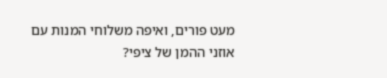מעט פורים, ואיפה משלוחי המנות עם אוזני ההמן של ציפי?